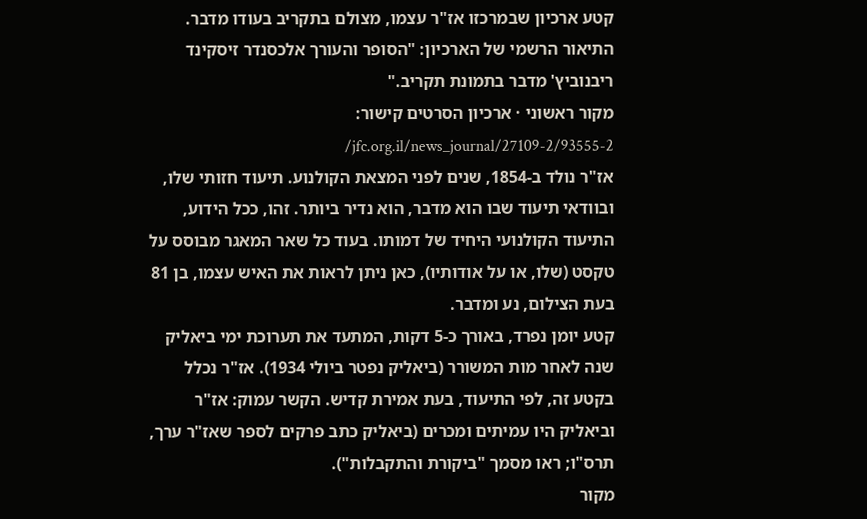קטע ארכיון שבמרכזו אז"ר עצמו, מצולם בתקריב בעודו מדבר. התיאור הרשמי של הארכיון: "הסופר והעורך אלכסנדר זיסקינד ריבנוביץ' מדבר בתמונת תקריב."
מקור ראשוני · ארכיון הסרטים קישור: jfc.org.il/news_journal/27109-2/93555-2/
אז"ר נולד ב-1854, שנים לפני המצאת הקולנוע. תיעוד חזותי שלו, ובוודאי תיעוד שבו הוא מדבר, הוא נדיר ביותר. זהו, ככל הידוע, התיעוד הקולנועי היחיד של דמותו. בעוד כל שאר המאגר מבוסס על טקסט (שלו, או על אודותיו), כאן ניתן לראות את האיש עצמו, בן 81 בעת הצילום, נע ומדבר.
קטע יומן נפרד, באורך כ-5 דקות, המתעד את תערוכת ימי ביאליק שנה לאחר מות המשורר (ביאליק נפטר ביולי 1934). אז"ר נכלל בקטע זה, לפי התיעוד, בעת אמירת קדיש. הקשר עמוק: אז"ר וביאליק היו עמיתים ומכרים (ביאליק כתב פרקים לספר שאז"ר ערך, תרס"ו; ראו מסמך "ביקורת והתקבלות").
מקור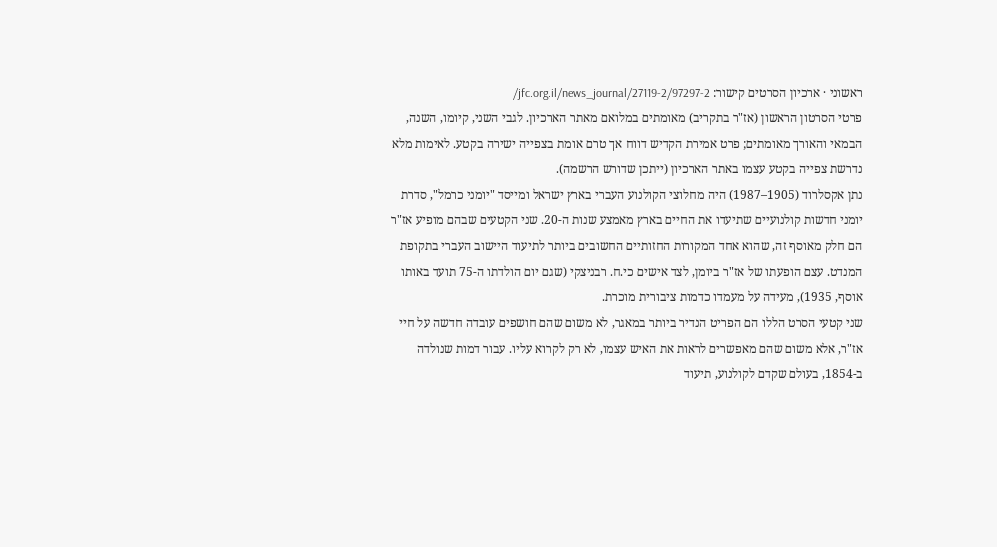ראשוני · ארכיון הסרטים קישור: jfc.org.il/news_journal/27119-2/97297-2/
פרטי הסרטון הראשון (אז"ר בתקריב) מאומתים במלואם מאתר הארכיון. לגבי השני, קיומו, השנה, הבמאי והאורך מאומתים; פרט אמירת הקדיש דווח אך טרם אומת בצפייה ישירה בקטע. לאימות מלא נדרשת צפייה בקטע עצמו באתר הארכיון (ייתכן שדורש הרשמה).
נתן אקסלרוד (1905–1987) היה מחלוצי הקולנוע העברי בארץ ישראל ומייסד "יומני כרמל", סדרת יומני חדשות קולנועיים שתיעדו את החיים בארץ מאמצע שנות ה-20. שני הקטעים שבהם מופיע אז"ר הם חלק מאוסף זה, שהוא אחד המקורות החזותיים החשובים ביותר לתיעוד היישוב העברי בתקופת המנדט. עצם הופעתו של אז"ר ביומן, לצד אישים כי.ח. רבניצקי (שגם יום הולדתו ה-75 תועד באותו אוסף, 1935), מעידה על מעמדו כדמות ציבורית מוכרת.
שני קטעי הסרט הללו הם הפריט הנדיר ביותר במאגר, לא משום שהם חושפים עובדה חדשה על חיי אז"ר, אלא משום שהם מאפשרים לראות את האיש עצמו, לא רק לקרוא עליו. עבור דמות שנולדה ב-1854, בעולם שקדם לקולנוע, תיעוד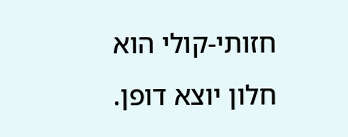חזותי-קולי הוא חלון יוצא דופן.